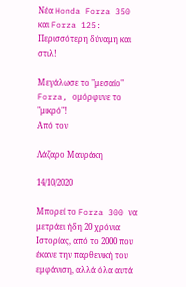Νέα Honda Forza 350 και Forza 125: Περισσότερη δύναμη και στιλ!

Μεγάλωσε το "μεσαίο" Forza, ομόρφυνε το "μικρό"!
Από τον

Λάζαρο Μαυράκη

14/10/2020

Μπορεί το Forza 300 να μετράει ήδη 20 χρόνια Ιστορίας, από το 2000 που έκανε την παρθενική του εμφάνιση, αλλά όλα αυτά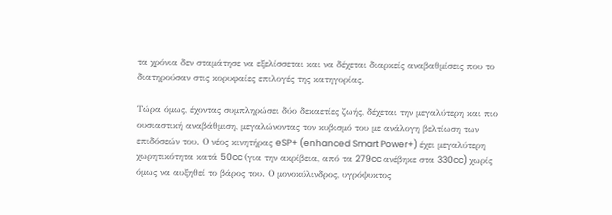τα χρόνια δεν σταμάτησε να εξελίσσεται και να δέχεται διαρκείς αναβαθμίσεις που το διατηρούσαν στις κορυφαίες επιλογές της κατηγορίας.

Τώρα όμως, έχοντας συμπληρώσει δύο δεκαετίες ζωής, δέχεται την μεγαλύτερη και πιο ουσιαστική αναβάθμιση, μεγαλώνοντας τον κυβισμό του με ανάλογη βελτίωση των επιδόσεών του. Ο νέος κινητήρας eSP+ (enhanced Smart Power+) έχει μεγαλύτερη χωρητικότητα κατά 50cc (για την ακρίβεια, από τα 279cc ανέβηκε στα 330cc) χωρίς όμως να αυξηθεί το βάρος του. Ο μονοκύλινδρος, υγρόψυκτος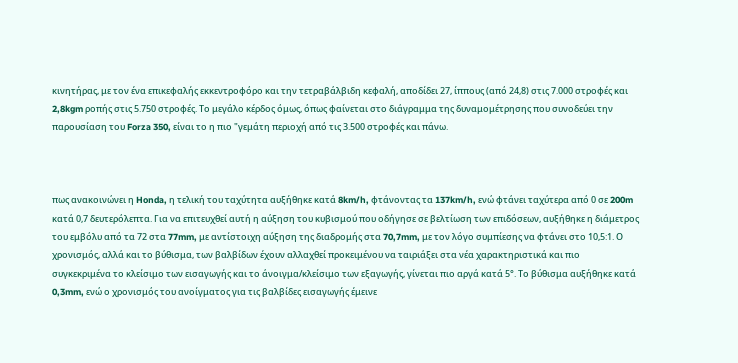κινητήρας, με τον ένα επικεφαλής εκκεντροφόρο και την τετραβάλβιδη κεφαλή, αποδίδει 27, ίππους (από 24,8) στις 7.000 στροφές και 2,8kgm ροπής στις 5.750 στροφές. Το μεγάλο κέρδος όμως, όπως φαίνεται στο διάγραμμα της δυναμομέτρησης που συνοδεύει την παρουσίαση του Forza 350, είναι το η πιο "γεμάτη περιοχή από τις 3.500 στροφές και πάνω.



πως ανακοινώνει η Honda, η τελική του ταχύτητα αυξήθηκε κατά 8km/h, φτάνοντας τα 137km/h, ενώ φτάνει ταχύτερα από 0 σε 200m κατά 0,7 δευτερόλεπτα. Για να επιτευχθεί αυτή η αύξηση του κυβισμού που οδήγησε σε βελτίωση των επιδόσεων, αυξήθηκε η διάμετρος του εμβόλυ από τα 72 στα 77mm, με αντίστοιχη αύξηση της διαδρομής στα 70,7mm, με τον λόγο συμπίεσης να φτάνει στο 10,5:1. Ο χρονισμός, αλλά και το βύθισμα, των βαλβίδων έχουν αλλαχθεί προκειμένου να ταιριάξει στα νέα χαρακτηριστικά και πιο συγκεκριμένα το κλείσιμο των εισαγωγής και το άνοιγμα/κλείσιμο των εξαγωγής, γίνεται πιο αργά κατά 5°. Το βύθισμα αυξήθηκε κατά 0,3mm, ενώ ο χρονισμός του ανοίγματος για τις βαλβίδες εισαγωγής έμεινε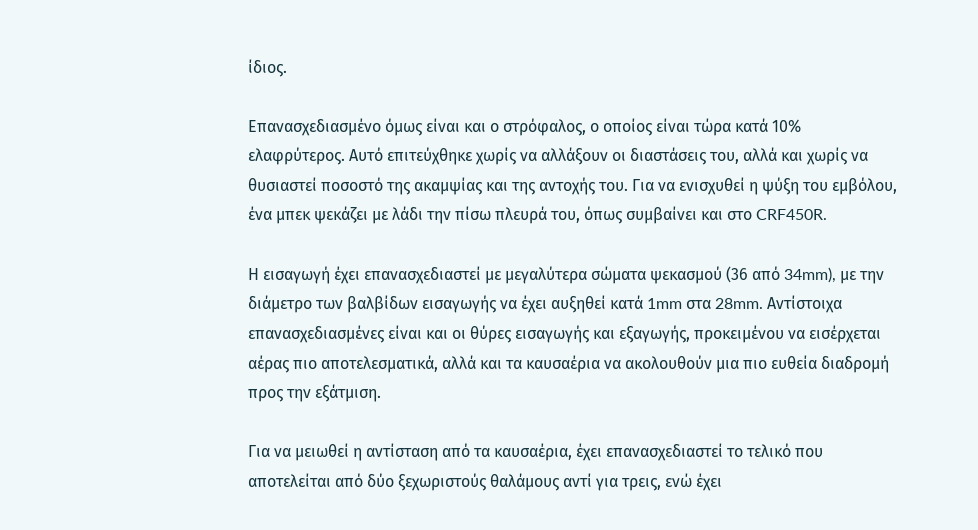ίδιος.

Επανασχεδιασμένο όμως είναι και ο στρόφαλος, ο οποίος είναι τώρα κατά 10% ελαφρύτερος. Αυτό επιτεύχθηκε χωρίς να αλλάξουν οι διαστάσεις του, αλλά και χωρίς να θυσιαστεί ποσοστό της ακαμψίας και της αντοχής του. Για να ενισχυθεί η ψύξη του εμβόλου, ένα μπεκ ψεκάζει με λάδι την πίσω πλευρά του, όπως συμβαίνει και στο CRF450R.

Η εισαγωγή έχει επανασχεδιαστεί με μεγαλύτερα σώματα ψεκασμού (36 από 34mm), με την διάμετρο των βαλβίδων εισαγωγής να έχει αυξηθεί κατά 1mm στα 28mm. Αντίστοιχα επανασχεδιασμένες είναι και οι θύρες εισαγωγής και εξαγωγής, προκειμένου να εισέρχεται αέρας πιο αποτελεσματικά, αλλά και τα καυσαέρια να ακολουθούν μια πιο ευθεία διαδρομή προς την εξάτμιση.

Για να μειωθεί η αντίσταση από τα καυσαέρια, έχει επανασχεδιαστεί το τελικό που αποτελείται από δύο ξεχωριστούς θαλάμους αντί για τρεις, ενώ έχει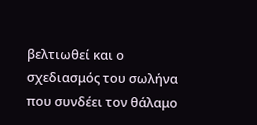βελτιωθεί και ο σχεδιασμός του σωλήνα που συνδέει τον θάλαμο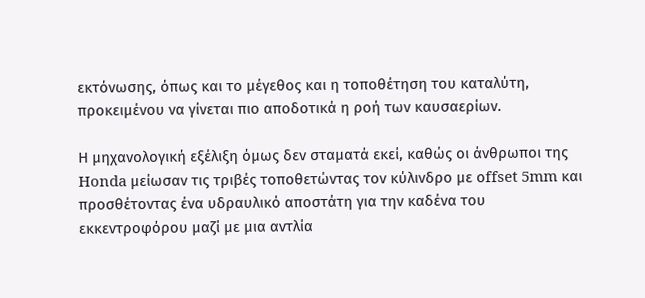εκτόνωσης, όπως και το μέγεθος και η τοποθέτηση του καταλύτη, προκειμένου να γίνεται πιο αποδοτικά η ροή των καυσαερίων.

Η μηχανολογική εξέλιξη όμως δεν σταματά εκεί, καθώς οι άνθρωποι της Honda μείωσαν τις τριβές τοποθετώντας τον κύλινδρο με οffset 5mm και προσθέτοντας ένα υδραυλικό αποστάτη για την καδένα του εκκεντροφόρου μαζί με μια αντλία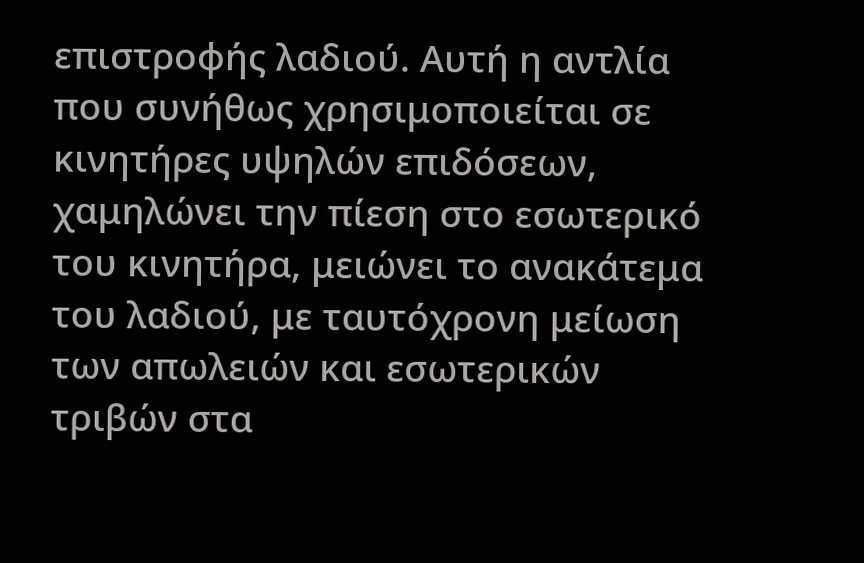επιστροφής λαδιού. Αυτή η αντλία που συνήθως χρησιμοποιείται σε κινητήρες υψηλών επιδόσεων, χαμηλώνει την πίεση στο εσωτερικό του κινητήρα, μειώνει το ανακάτεμα του λαδιού, με ταυτόχρονη μείωση των απωλειών και εσωτερικών τριβών στα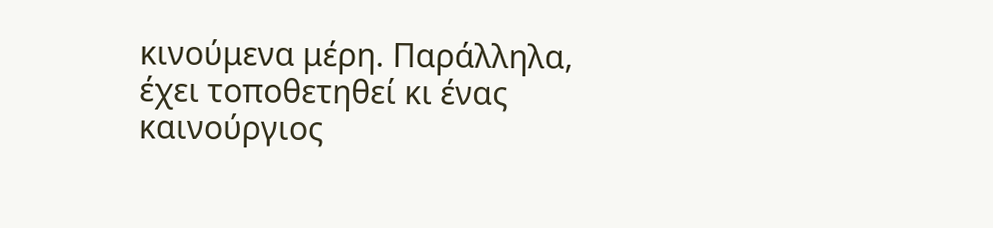κινούμενα μέρη. Παράλληλα, έχει τοποθετηθεί κι ένας καινούργιος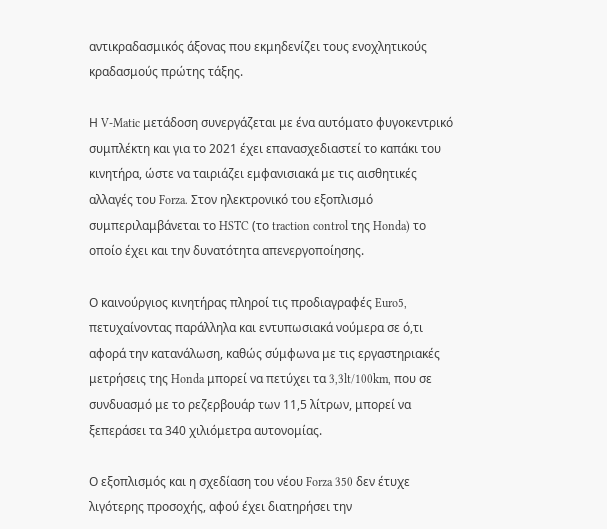αντικραδασμικός άξονας που εκμηδενίζει τους ενοχλητικούς κραδασμούς πρώτης τάξης.

Η V-Matic μετάδοση συνεργάζεται με ένα αυτόματο φυγοκεντρικό συμπλέκτη και για το 2021 έχει επανασχεδιαστεί το καπάκι του κινητήρα, ώστε να ταιριάζει εμφανισιακά με τις αισθητικές αλλαγές του Forza. Στον ηλεκτρονικό του εξοπλισμό συμπεριλαμβάνεται το HSTC (το traction control της Honda) το οποίο έχει και την δυνατότητα απενεργοποίησης.

Ο καινούργιος κινητήρας πληροί τις προδιαγραφές Euro5, πετυχαίνοντας παράλληλα και εντυπωσιακά νούμερα σε ό,τι αφορά την κατανάλωση, καθώς σύμφωνα με τις εργαστηριακές μετρήσεις της Honda μπορεί να πετύχει τα 3,3lt/100km, που σε συνδυασμό με το ρεζερβουάρ των 11,5 λίτρων, μπορεί να ξεπεράσει τα 340 χιλιόμετρα αυτονομίας.

Ο εξοπλισμός και η σχεδίαση του νέου Forza 350 δεν έτυχε λιγότερης προσοχής, αφού έχει διατηρήσει την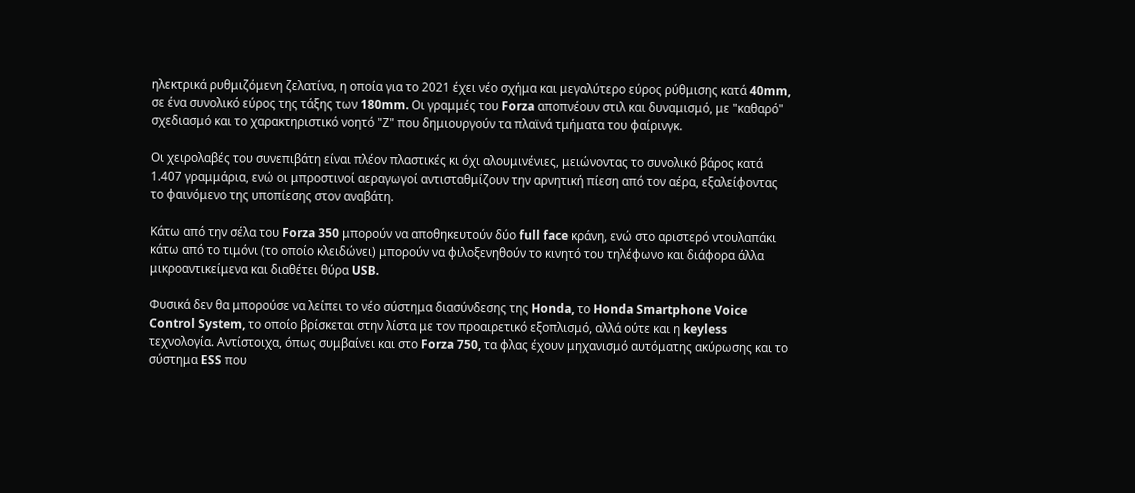ηλεκτρικά ρυθμιζόμενη ζελατίνα, η οποία για το 2021 έχει νέο σχήμα και μεγαλύτερο εύρος ρύθμισης κατά 40mm, σε ένα συνολικό εύρος της τάξης των 180mm. Οι γραμμές του Forza αποπνέουν στιλ και δυναμισμό, με "καθαρό" σχεδιασμό και το χαρακτηριστικό νοητό "Ζ" που δημιουργούν τα πλαϊνά τμήματα του φαίρινγκ.

Οι χειρολαβές του συνεπιβάτη είναι πλέον πλαστικές κι όχι αλουμινένιες, μειώνοντας το συνολικό βάρος κατά 1.407 γραμμάρια, ενώ οι μπροστινοί αεραγωγοί αντισταθμίζουν την αρνητική πίεση από τον αέρα, εξαλείφοντας το φαινόμενο της υποπίεσης στον αναβάτη.

Κάτω από την σέλα του Forza 350 μπορούν να αποθηκευτούν δύο full face κράνη, ενώ στο αριστερό ντουλαπάκι κάτω από το τιμόνι (το οποίο κλειδώνει) μπορούν να φιλοξενηθούν το κινητό του τηλέφωνο και διάφορα άλλα μικροαντικείμενα και διαθέτει θύρα USB.

Φυσικά δεν θα μπορούσε να λείπει το νέο σύστημα διασύνδεσης της Honda, το Honda Smartphone Voice Control System, το οποίο βρίσκεται στην λίστα με τον προαιρετικό εξοπλισμό, αλλά ούτε και η keyless τεχνολογία. Αντίστοιχα, όπως συμβαίνει και στο Forza 750, τα φλας έχουν μηχανισμό αυτόματης ακύρωσης και το σύστημα ESS που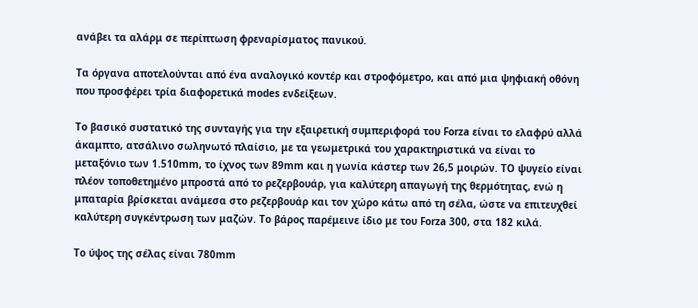ανάβει τα αλάρμ σε περίπτωση φρεναρίσματος πανικού.

Τα όργανα αποτελούνται από ένα αναλογικό κοντέρ και στροφόμετρο, και από μια ψηφιακή οθόνη που προσφέρει τρία διαφορετικά modes ενδείξεων.

Το βασικό συστατικό της συνταγής για την εξαιρετική συμπεριφορά του Forza είναι το ελαφρύ αλλά άκαμπτο, ατσάλινο σωληνωτό πλαίσιο, με τα γεωμετρικά του χαρακτηριστικά να είναι το μεταξόνιο των 1.510mm, το ίχνος των 89mm και η γωνία κάστερ των 26,5 μοιρών. ΤΟ ψυγείο είναι πλέον τοποθετημένο μπροστά από το ρεζερβουάρ, για καλύτερη απαγωγή της θερμότητας, ενώ η μπαταρία βρίσκεται ανάμεσα στο ρεζερβουάρ και τον χώρο κάτω από τη σέλα, ώστε να επιτευχθεί καλύτερη συγκέντρωση των μαζών. Το βάρος παρέμεινε ίδιο με του Forza 300, στα 182 κιλά.

Το ύψος της σέλας είναι 780mm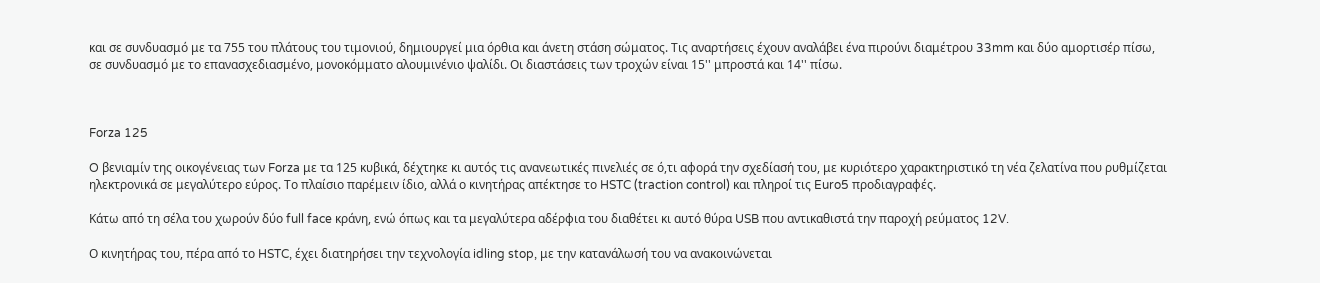και σε συνδυασμό με τα 755 του πλάτους του τιμονιού, δημιουργεί μια όρθια και άνετη στάση σώματος. Τις αναρτήσεις έχουν αναλάβει ένα πιρούνι διαμέτρου 33mm και δύο αμορτισέρ πίσω, σε συνδυασμό με το επανασχεδιασμένο, μονοκόμματο αλουμινένιο ψαλίδι. Οι διαστάσεις των τροχών είναι 15'' μπροστά και 14'' πίσω.



Forza 125

O βενιαμίν της οικογένειας των Forza με τα 125 κυβικά, δέχτηκε κι αυτός τις ανανεωτικές πινελιές σε ό,τι αφορά την σχεδίασή του, με κυριότερο χαρακτηριστικό τη νέα ζελατίνα που ρυθμίζεται ηλεκτρονικά σε μεγαλύτερο εύρος. Το πλαίσιο παρέμειν ίδιο, αλλά ο κινητήρας απέκτησε το HSTC (traction control) και πληροί τις Euro5 προδιαγραφές.

Κάτω από τη σέλα του χωρούν δύο full face κράνη, ενώ όπως και τα μεγαλύτερα αδέρφια του διαθέτει κι αυτό θύρα USB που αντικαθιστά την παροχή ρεύματος 12V.

Ο κινητήρας του, πέρα από το HSTC, έχει διατηρήσει την τεχνολογία idling stop, με την κατανάλωσή του να ανακοινώνεται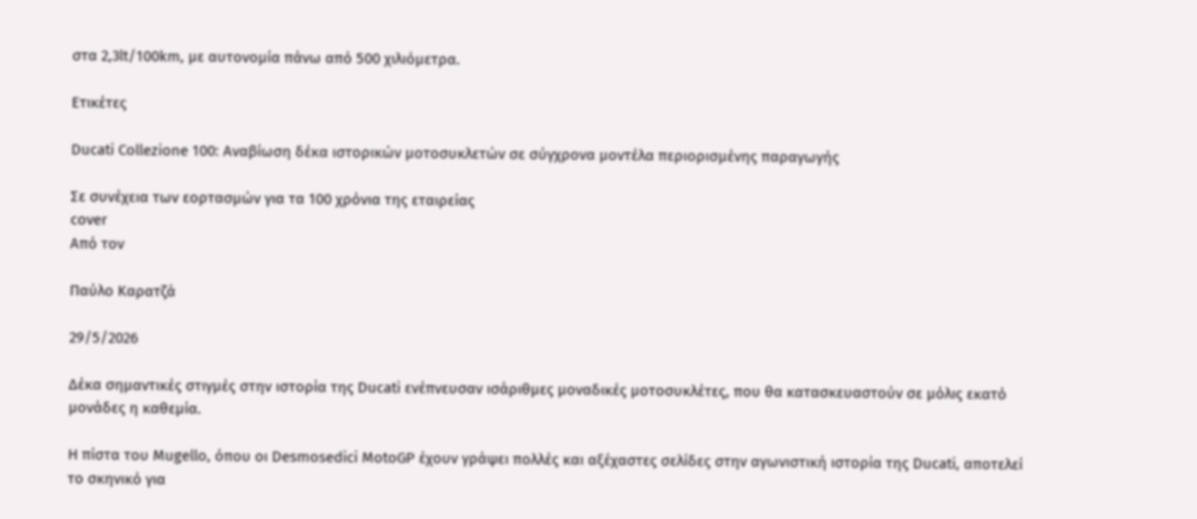στα 2,3lt/100km, με αυτονομία πάνω από 500 χιλιόμετρα.

Ετικέτες

Ducati Collezione 100: Αναβίωση δέκα ιστορικών μοτοσυκλετών σε σύγχρονα μοντέλα περιορισμένης παραγωγής

Σε συνέχεια των εορτασμών για τα 100 χρόνια της εταιρείας
cover
Από τον

Παύλο Καρατζά

29/5/2026

Δέκα σημαντικές στιγμές στην ιστορία της Ducati ενέπνευσαν ισάριθμες μοναδικές μοτοσυκλέτες, που θα κατασκευαστούν σε μόλις εκατό μονάδες η καθεμία.

Η πίστα του Mugello, όπου οι Desmosedici MotoGP έχουν γράψει πολλές και αξέχαστες σελίδες στην αγωνιστική ιστορία της Ducati, αποτελεί το σκηνικό για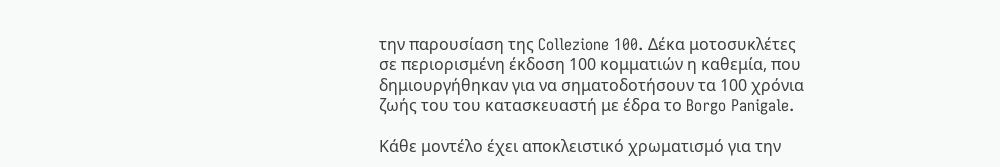την παρουσίαση της Collezione 100. Δέκα μοτοσυκλέτες σε περιορισμένη έκδοση 100 κομματιών η καθεμία, που δημιουργήθηκαν για να σηματοδοτήσουν τα 100 χρόνια ζωής του του κατασκευαστή με έδρα το Borgo Panigale.

Κάθε μοντέλο έχει αποκλειστικό χρωματισμό για την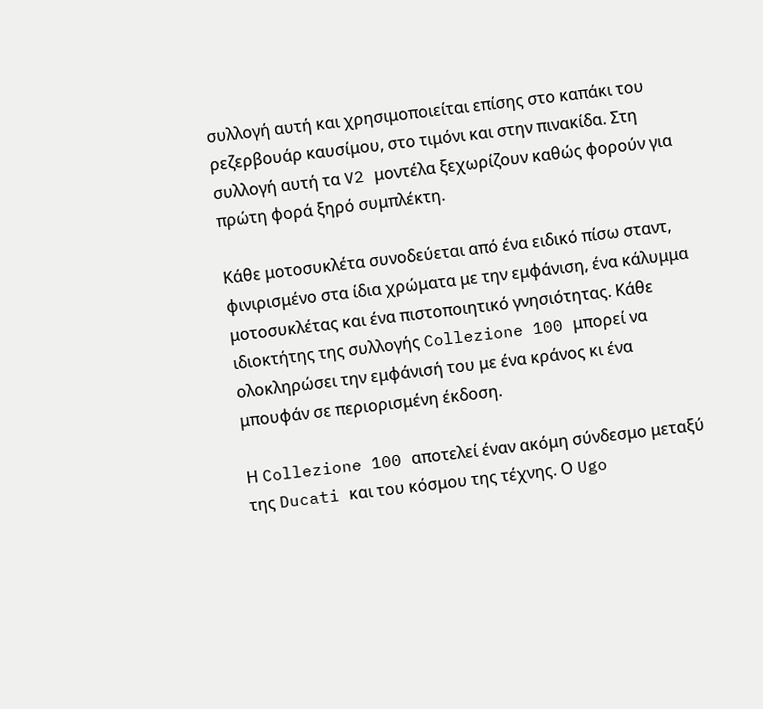συλλογή αυτή και χρησιμοποιείται επίσης στο καπάκι του ρεζερβουάρ καυσίμου, στο τιμόνι και στην πινακίδα. Στη συλλογή αυτή τα V2 μοντέλα ξεχωρίζουν καθώς φορούν για πρώτη φορά ξηρό συμπλέκτη.

Κάθε μοτοσυκλέτα συνοδεύεται από ένα ειδικό πίσω σταντ, φινιρισμένο στα ίδια χρώματα με την εμφάνιση, ένα κάλυμμα μοτοσυκλέτας και ένα πιστοποιητικό γνησιότητας. Κάθε ιδιοκτήτης της συλλογής Collezione 100 μπορεί να ολοκληρώσει την εμφάνισή του με ένα κράνος κι ένα μπουφάν σε περιορισμένη έκδοση.

Η Collezione 100 αποτελεί έναν ακόμη σύνδεσμο μεταξύ της Ducati και του κόσμου της τέχνης. Ο Ugo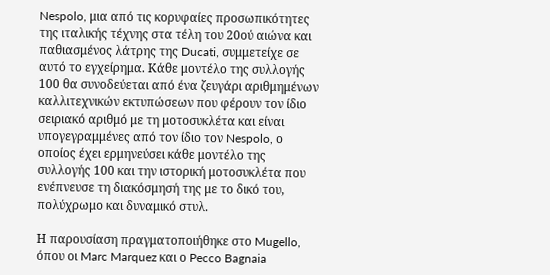Nespolo, μια από τις κορυφαίες προσωπικότητες της ιταλικής τέχνης στα τέλη του 20ού αιώνα και παθιασμένος λάτρης της Ducati, συμμετείχε σε αυτό το εγχείρημα. Κάθε μοντέλο της συλλογής 100 θα συνοδεύεται από ένα ζευγάρι αριθμημένων καλλιτεχνικών εκτυπώσεων που φέρουν τον ίδιο σειριακό αριθμό με τη μοτοσυκλέτα και είναι υπογεγραμμένες από τον ίδιο τον Nespolo, ο οποίος έχει ερμηνεύσει κάθε μοντέλο της συλλογής 100 και την ιστορική μοτοσυκλέτα που ενέπνευσε τη διακόσμησή της με το δικό του, πολύχρωμο και δυναμικό στυλ.

Η παρουσίαση πραγματοποιήθηκε στο Mugello, όπου οι Marc Marquez και ο Pecco Bagnaia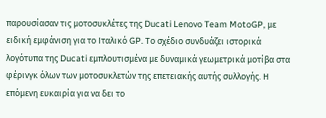παρουσίασαν τις μοτοσυκλέτες της Ducati Lenovo Team MotoGP, με ειδική εμφάνιση για το Ιταλικό GP. Το σχέδιο συνδυάζει ιστορικά λογότυπα της Ducati εμπλουτισμένα με δυναμικά γεωμετρικά μοτίβα στα φέρινγκ όλων των μοτοσυκλετών της επετειακής αυτής συλλογής. Η επόμενη ευκαιρία για να δει το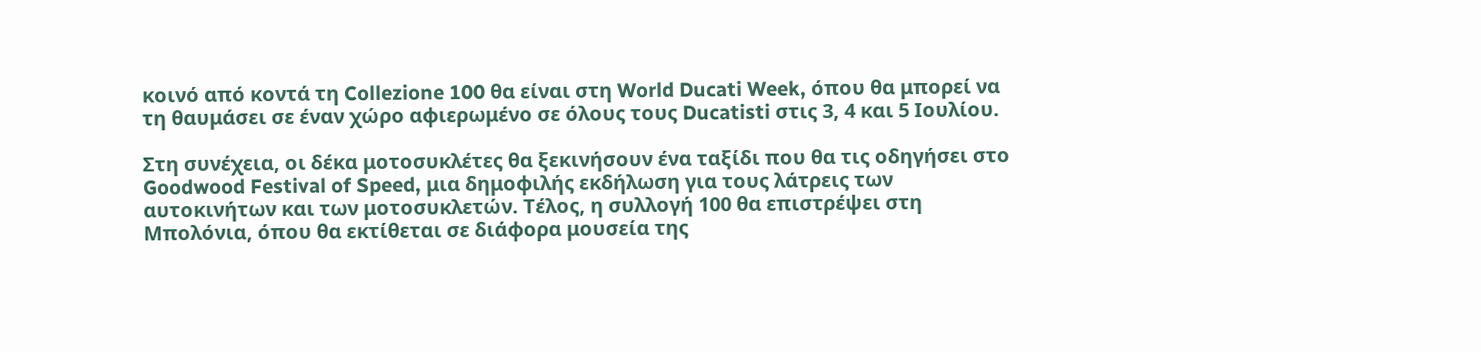κοινό από κοντά τη Collezione 100 θα είναι στη World Ducati Week, όπου θα μπορεί να τη θαυμάσει σε έναν χώρο αφιερωμένο σε όλους τους Ducatisti στις 3, 4 και 5 Ιουλίου.

Στη συνέχεια, οι δέκα μοτοσυκλέτες θα ξεκινήσουν ένα ταξίδι που θα τις οδηγήσει στο Goodwood Festival of Speed, μια δημοφιλής εκδήλωση για τους λάτρεις των αυτοκινήτων και των μοτοσυκλετών. Τέλος, η συλλογή 100 θα επιστρέψει στη Μπολόνια, όπου θα εκτίθεται σε διάφορα μουσεία της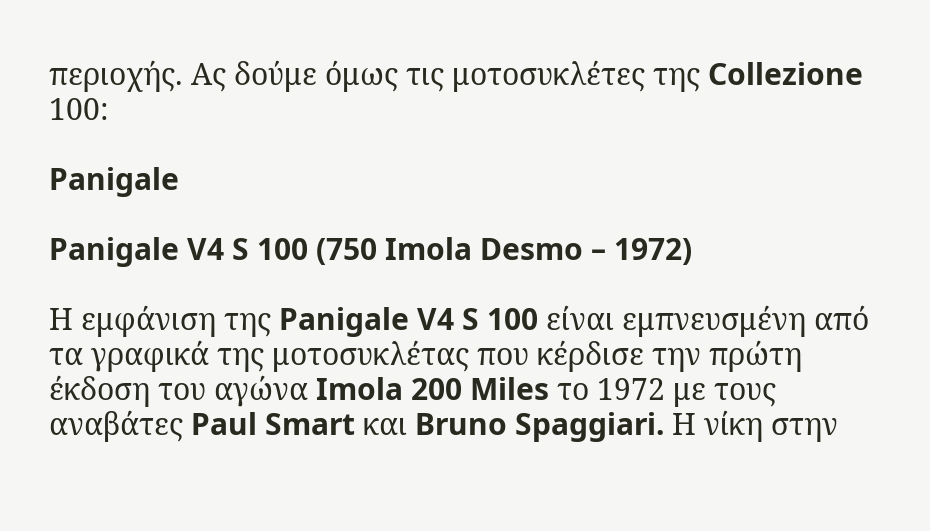περιοχής. Ας δούμε όμως τις μοτοσυκλέτες της Collezione 100:

Panigale

Panigale V4 S 100 (750 Imola Desmo – 1972)

Η εμφάνιση της Panigale V4 S 100 είναι εμπνευσμένη από τα γραφικά της μοτοσυκλέτας που κέρδισε την πρώτη έκδοση του αγώνα Imola 200 Miles το 1972 με τους αναβάτες Paul Smart και Bruno Spaggiari. Η νίκη στην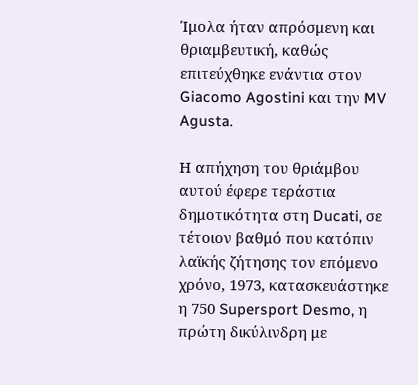Ίμολα ήταν απρόσμενη και θριαμβευτική, καθώς επιτεύχθηκε ενάντια στον Giacomo Agostini και την MV Agusta.

Η απήχηση του θριάμβου αυτού έφερε τεράστια δημοτικότητα στη Ducati, σε τέτοιον βαθμό που κατόπιν λαϊκής ζήτησης τον επόμενο χρόνο, 1973, κατασκευάστηκε η 750 Supersport Desmo, η πρώτη δικύλινδρη με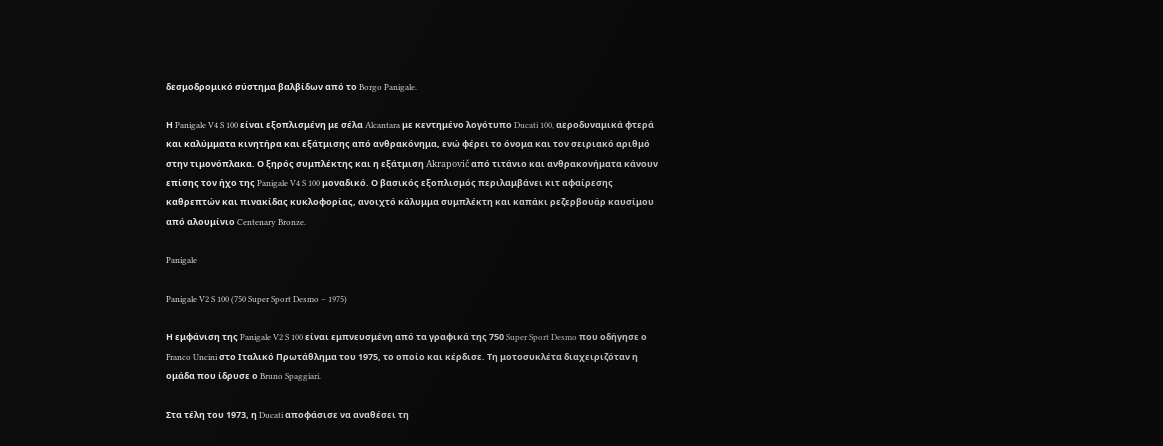δεσμοδρομικό σύστημα βαλβίδων από το Borgo Panigale.

Η Panigale V4 S 100 είναι εξοπλισμένη με σέλα Alcantara με κεντημένο λογότυπο Ducati 100, αεροδυναμικά φτερά και καλύμματα κινητήρα και εξάτμισης από ανθρακόνημα, ενώ φέρει το όνομα και τον σειριακό αριθμό στην τιμονόπλακα. Ο ξηρός συμπλέκτης και η εξάτμιση Akrapovič από τιτάνιο και ανθρακονήματα κάνουν επίσης τον ήχο της Panigale V4 S 100 μοναδικό. Ο βασικός εξοπλισμός περιλαμβάνει κιτ αφαίρεσης καθρεπτών και πινακίδας κυκλοφορίας, ανοιχτό κάλυμμα συμπλέκτη και καπάκι ρεζερβουάρ καυσίμου από αλουμίνιο Centenary Bronze.

Panigale

Panigale V2 S 100 (750 Super Sport Desmo – 1975)

Η εμφάνιση της Panigale V2 S 100 είναι εμπνευσμένη από τα γραφικά της 750 Super Sport Desmo που οδήγησε ο Franco Uncini στο Ιταλικό Πρωτάθλημα του 1975, το οποίο και κέρδισε. Τη μοτοσυκλέτα διαχειριζόταν η ομάδα που ίδρυσε ο Bruno Spaggiari.

Στα τέλη του 1973, η Ducati αποφάσισε να αναθέσει τη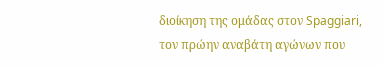διοίκηση της ομάδας στον Spaggiari, τον πρώην αναβάτη αγώνων που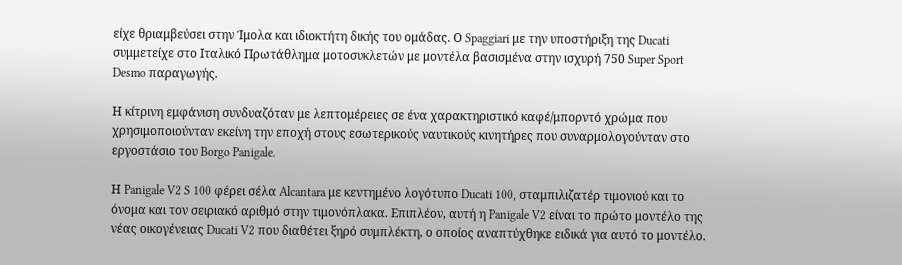είχε θριαμβεύσει στην Ίμολα και ιδιοκτήτη δικής του ομάδας. Ο Spaggiari με την υποστήριξη της Ducati συμμετείχε στο Ιταλικό Πρωτάθλημα μοτοσυκλετών με μοντέλα βασισμένα στην ισχυρή 750 Super Sport Desmo παραγωγής.

Η κίτρινη εμφάνιση συνδυαζόταν με λεπτομέρειες σε ένα χαρακτηριστικό καφέ/μπορντό χρώμα που χρησιμοποιούνταν εκείνη την εποχή στους εσωτερικούς ναυτικούς κινητήρες που συναρμολογούνταν στο εργοστάσιο του Borgo Panigale.

Η Panigale V2 S 100 φέρει σέλα Alcantara με κεντημένο λογότυπο Ducati 100, σταμπιλιζατέρ τιμονιού και το όνομα και τον σειριακό αριθμό στην τιμονόπλακα. Επιπλέον, αυτή η Panigale V2 είναι το πρώτο μοντέλο της νέας οικογένειας Ducati V2 που διαθέτει ξηρό συμπλέκτη, ο οποίος αναπτύχθηκε ειδικά για αυτό το μοντέλο.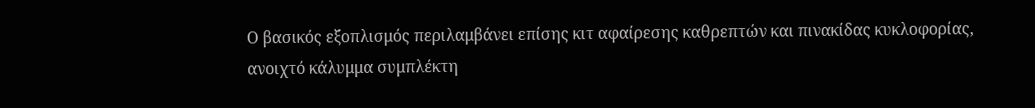Ο βασικός εξοπλισμός περιλαμβάνει επίσης κιτ αφαίρεσης καθρεπτών και πινακίδας κυκλοφορίας, ανοιχτό κάλυμμα συμπλέκτη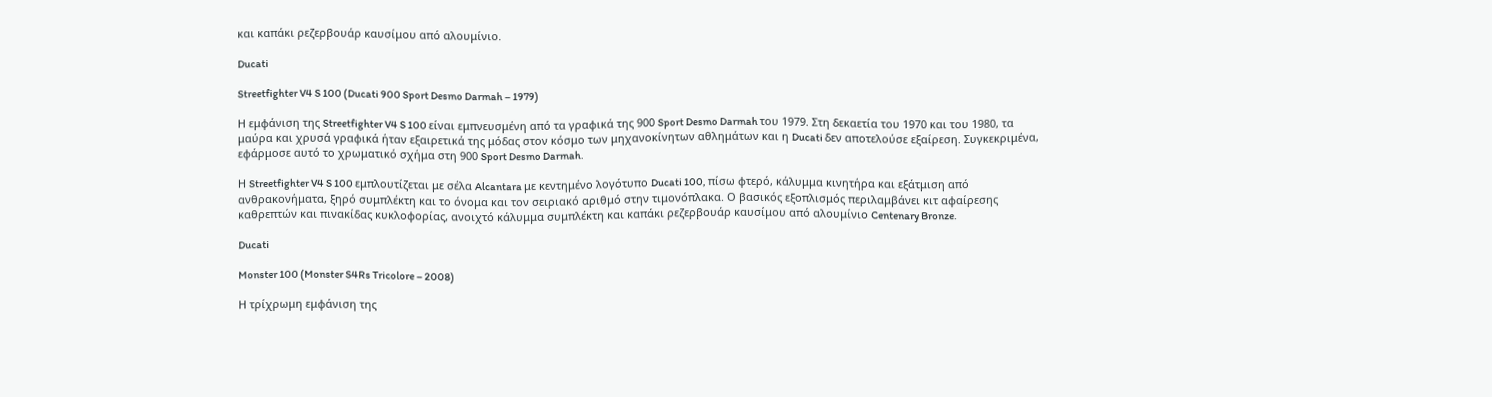και καπάκι ρεζερβουάρ καυσίμου από αλουμίνιο.

Ducati

Streetfighter V4 S 100 (Ducati 900 Sport Desmo Darmah – 1979)

Η εμφάνιση της Streetfighter V4 S 100 είναι εμπνευσμένη από τα γραφικά της 900 Sport Desmo Darmah του 1979. Στη δεκαετία του 1970 και του 1980, τα μαύρα και χρυσά γραφικά ήταν εξαιρετικά της μόδας στον κόσμο των μηχανοκίνητων αθλημάτων και η Ducati δεν αποτελούσε εξαίρεση. Συγκεκριμένα, εφάρμοσε αυτό το χρωματικό σχήμα στη 900 Sport Desmo Darmah.

Η Streetfighter V4 S 100 εμπλουτίζεται με σέλα Alcantara με κεντημένο λογότυπο Ducati 100, πίσω φτερό, κάλυμμα κινητήρα και εξάτμιση από ανθρακονήματα, ξηρό συμπλέκτη και το όνομα και τον σειριακό αριθμό στην τιμονόπλακα. Ο βασικός εξοπλισμός περιλαμβάνει κιτ αφαίρεσης καθρεπτών και πινακίδας κυκλοφορίας, ανοιχτό κάλυμμα συμπλέκτη και καπάκι ρεζερβουάρ καυσίμου από αλουμίνιο Centenary Bronze.

Ducati

Monster 100 (Monster S4Rs Tricolore – 2008)

Η τρίχρωμη εμφάνιση της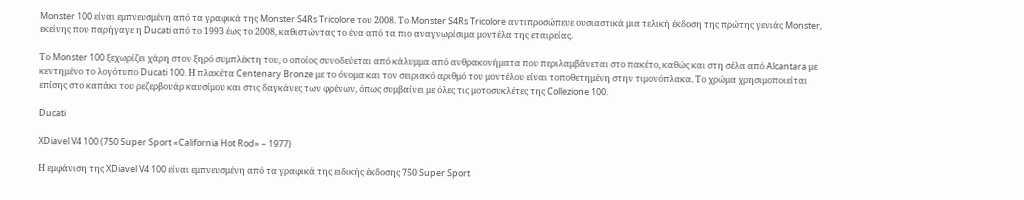Monster 100 είναι εμπνευσμένη από τα γραφικά της Monster S4Rs Tricolore του 2008. Το Monster S4Rs Tricolore αντιπροσώπευε ουσιαστικά μια τελική έκδοση της πρώτης γενιάς Monster, εκείνης που παρήγαγε η Ducati από το 1993 έως το 2008, καθιστώντας το ένα από τα πιο αναγνωρίσιμα μοντέλα της εταιρείας.

Το Monster 100 ξεχωρίζει χάρη στον ξηρό συμπλέκτη του, ο οποίος συνοδεύεται από κάλυμμα από ανθρακονήματα που περιλαμβάνεται στο πακέτο, καθώς και στη σέλα από Alcantara με κεντημένο το λογότυπο Ducati 100. Η πλακέτα Centenary Bronze με το όνομα και τον σειριακό αριθμό του μοντέλου είναι τοποθετημένη στην τιμονόπλακα. Το χρώμα χρησιμοποιείται επίσης στο καπάκι του ρεζερβουάρ καυσίμου και στις δαγκάνες των φρένων, όπως συμβαίνει με όλες τις μοτοσυκλέτες της Collezione 100.

Ducati

XDiavel V4 100 (750 Super Sport «California Hot Rod» – 1977)

Η εμφάνιση της XDiavel V4 100 είναι εμπνευσμένη από τα γραφικά της ειδικής έκδοσης 750 Super Sport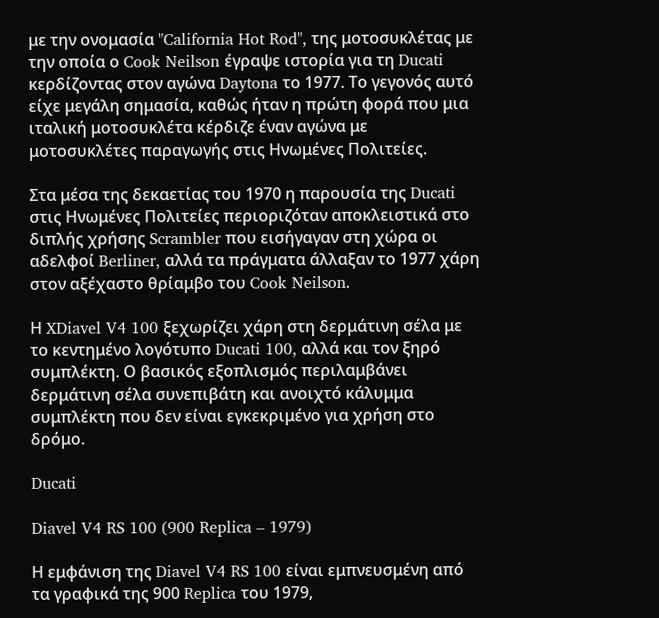με την ονομασία "California Hot Rod", της μοτοσυκλέτας με την οποία ο Cook Neilson έγραψε ιστορία για τη Ducati κερδίζοντας στον αγώνα Daytona το 1977. Το γεγονός αυτό είχε μεγάλη σημασία, καθώς ήταν η πρώτη φορά που μια ιταλική μοτοσυκλέτα κέρδιζε έναν αγώνα με μοτοσυκλέτες παραγωγής στις Ηνωμένες Πολιτείες.

Στα μέσα της δεκαετίας του 1970 η παρουσία της Ducati στις Ηνωμένες Πολιτείες περιοριζόταν αποκλειστικά στο διπλής χρήσης Scrambler που εισήγαγαν στη χώρα οι αδελφοί Berliner, αλλά τα πράγματα άλλαξαν το 1977 χάρη στον αξέχαστο θρίαμβο του Cook Neilson.

Η XDiavel V4 100 ξεχωρίζει χάρη στη δερμάτινη σέλα με το κεντημένο λογότυπο Ducati 100, αλλά και τον ξηρό συμπλέκτη. Ο βασικός εξοπλισμός περιλαμβάνει δερμάτινη σέλα συνεπιβάτη και ανοιχτό κάλυμμα συμπλέκτη που δεν είναι εγκεκριμένο για χρήση στο δρόμο.

Ducati

Diavel V4 RS 100 (900 Replica – 1979)

Η εμφάνιση της Diavel V4 RS 100 είναι εμπνευσμένη από τα γραφικά της 900 Replica του 1979,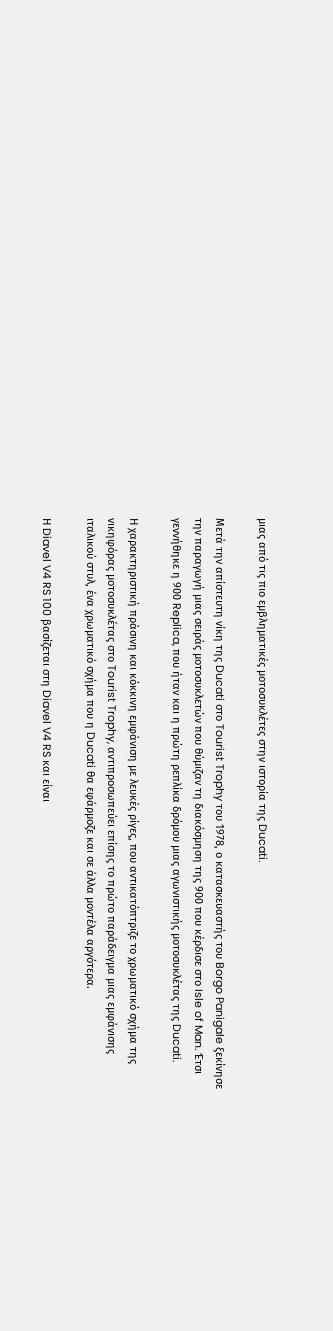μιας από τις πιο εμβληματικές μοτοσυκλέτες στην ιστορία της Ducati.

Μετά την απίστευτη νίκη της Ducati στο Tourist Trophy του 1978, ο κατασκευαστής του Borgo Panigale ξεκίνησε την παραγωγή μιας σειράς μοτοσυκλετών που θύμιζαν τη διακόσμηση της 900 που κέρδισε στο Isle of Man. Έτσι γεννήθηκε η 900 Replica, που ήταν και η πρώτη ρεπλίκα δρόμου μιας αγωνιστικής μοτοσυκλέτας της Ducati.

Η χαρακτηριστική πράσινη και κόκκινη εμφάνιση με λευκές ρίγες, που αντικατόπτριζε το χρωματικό σχήμα της νικηφόρας μοτοσυκλέτας στο Tourist Trophy, αντιπροσωπεύει επίσης το πρώτο παράδειγμα μιας εμφάνισης ιταλικού στυλ, ένα χρωματικό σχήμα που η Ducati θα εφάρμοζε και σε άλλα μοντέλα αργότερα.

Η Diavel V4 RS 100 βασίζεται στη Diavel V4 RS και είναι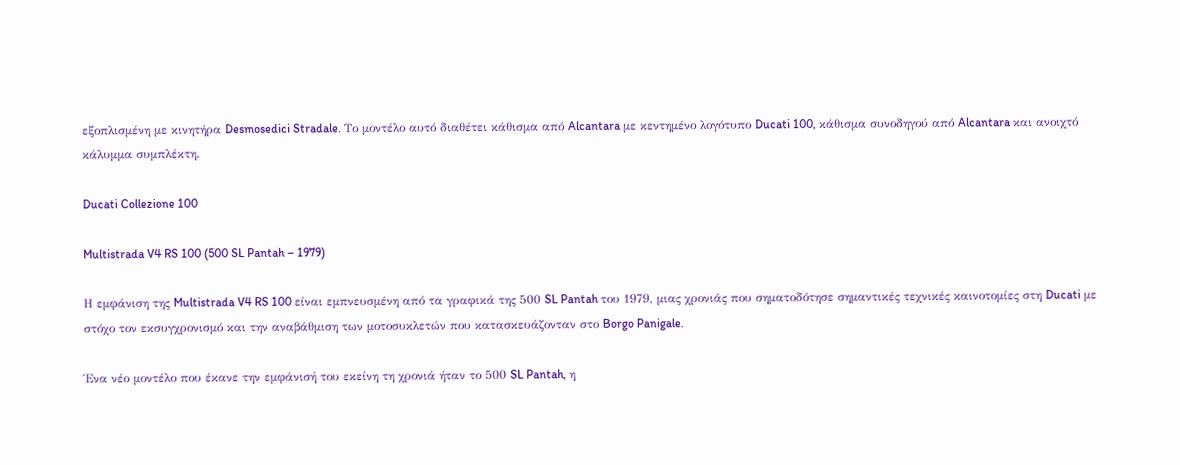εξοπλισμένη με κινητήρα Desmosedici Stradale. Το μοντέλο αυτό διαθέτει κάθισμα από Alcantara με κεντημένο λογότυπο Ducati 100, κάθισμα συνοδηγού από Alcantara και ανοιχτό κάλυμμα συμπλέκτη.

Ducati Collezione 100

Multistrada V4 RS 100 (500 SL Pantah – 1979)

Η εμφάνιση της Multistrada V4 RS 100 είναι εμπνευσμένη από τα γραφικά της 500 SL Pantah του 1979, μιας χρονιάς που σηματοδότησε σημαντικές τεχνικές καινοτομίες στη Ducati με στόχο τον εκσυγχρονισμό και την αναβάθμιση των μοτοσυκλετών που κατασκευάζονταν στο Borgo Panigale.

Ένα νέο μοντέλο που έκανε την εμφάνισή του εκείνη τη χρονιά ήταν το 500 SL Pantah, η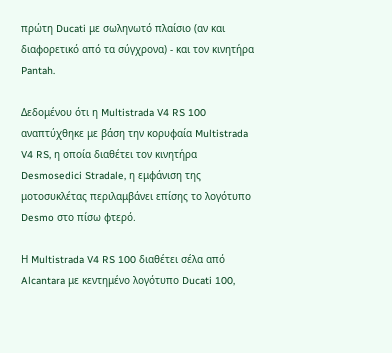πρώτη Ducati με σωληνωτό πλαίσιο (αν και διαφορετικό από τα σύγχρονα) - και τον κινητήρα Pantah.

Δεδομένου ότι η Multistrada V4 RS 100 αναπτύχθηκε με βάση την κορυφαία Multistrada V4 RS, η οποία διαθέτει τον κινητήρα Desmosedici Stradale, η εμφάνιση της μοτοσυκλέτας περιλαμβάνει επίσης το λογότυπο Desmo στο πίσω φτερό.

Η Multistrada V4 RS 100 διαθέτει σέλα από Alcantara με κεντημένο λογότυπο Ducati 100,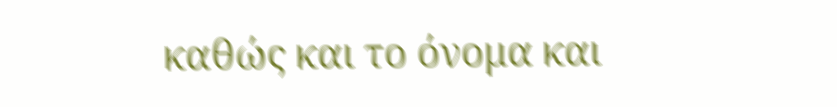καθώς και το όνομα και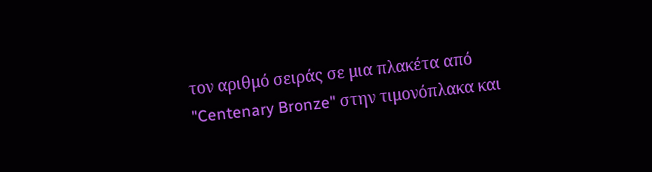τον αριθμό σειράς σε μια πλακέτα από "Centenary Bronze" στην τιμονόπλακα και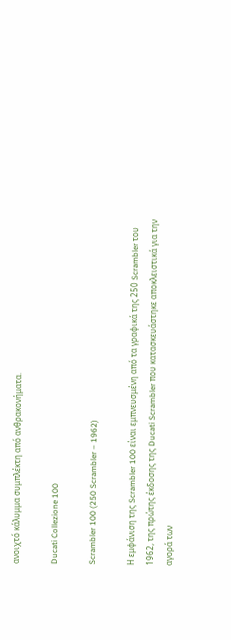ανοιχτό κάλυμμα συμπλέκτη από ανθρακονήματα.

Ducati Collezione 100

Scrambler 100 (250 Scrambler – 1962)

Η εμφάνιση της Scrambler 100 είναι εμπνευσμένη από τα γραφικά της 250 Scrambler του 1962, της πρώτης έκδοσης της Ducati Scrambler που κατασκευάστηκε αποκλειστικά για την αγορά των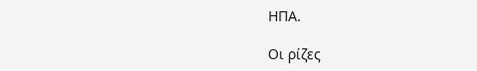ΗΠΑ.

Οι ρίζες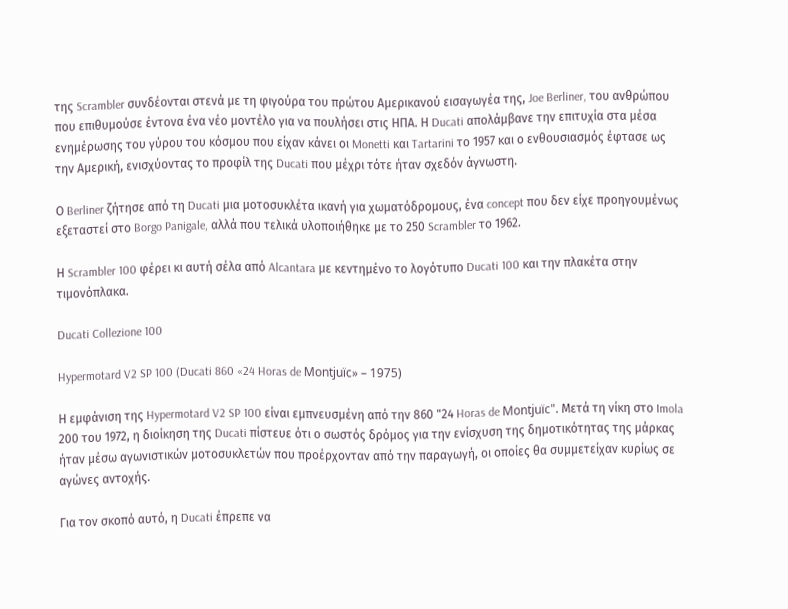της Scrambler συνδέονται στενά με τη φιγούρα του πρώτου Αμερικανού εισαγωγέα της, Joe Berliner, του ανθρώπου που επιθυμούσε έντονα ένα νέο μοντέλο για να πουλήσει στις ΗΠΑ. Η Ducati απολάμβανε την επιτυχία στα μέσα ενημέρωσης του γύρου του κόσμου που είχαν κάνει οι Monetti και Tartarini το 1957 και ο ενθουσιασμός έφτασε ως την Αμερική, ενισχύοντας το προφίλ της Ducati που μέχρι τότε ήταν σχεδόν άγνωστη.

Ο Berliner ζήτησε από τη Ducati μια μοτοσυκλέτα ικανή για χωματόδρομους, ένα concept που δεν είχε προηγουμένως εξεταστεί στο Borgo Panigale, αλλά που τελικά υλοποιήθηκε με το 250 Scrambler το 1962.

Η Scrambler 100 φέρει κι αυτή σέλα από Alcantara με κεντημένο το λογότυπο Ducati 100 και την πλακέτα στην τιμονόπλακα.

Ducati Collezione 100

Hypermotard V2 SP 100 (Ducati 860 «24 Horas de Montjuïc» – 1975)

Η εμφάνιση της Hypermotard V2 SP 100 είναι εμπνευσμένη από την 860 "24 Horas de Montjuïc". Μετά τη νίκη στο Imola 200 του 1972, η διοίκηση της Ducati πίστευε ότι ο σωστός δρόμος για την ενίσχυση της δημοτικότητας της μάρκας ήταν μέσω αγωνιστικών μοτοσυκλετών που προέρχονταν από την παραγωγή, οι οποίες θα συμμετείχαν κυρίως σε αγώνες αντοχής.

Για τον σκοπό αυτό, η Ducati έπρεπε να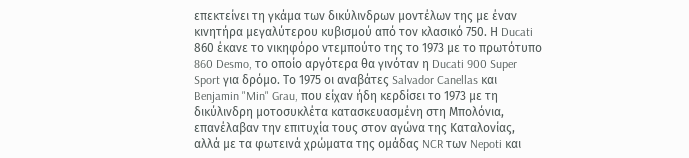επεκτείνει τη γκάμα των δικύλινδρων μοντέλων της με έναν κινητήρα μεγαλύτερου κυβισμού από τον κλασικό 750. Η Ducati 860 έκανε το νικηφόρο ντεμπούτο της το 1973 με το πρωτότυπο 860 Desmo, το οποίο αργότερα θα γινόταν η Ducati 900 Super Sport για δρόμο. Το 1975 οι αναβάτες Salvador Canellas και Benjamin "Min" Grau, που είχαν ήδη κερδίσει το 1973 με τη δικύλινδρη μοτοσυκλέτα κατασκευασμένη στη Μπολόνια, επανέλαβαν την επιτυχία τους στον αγώνα της Καταλονίας, αλλά με τα φωτεινά χρώματα της ομάδας NCR των Nepoti και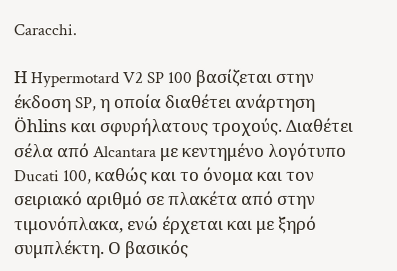Caracchi.

Η Hypermotard V2 SP 100 βασίζεται στην έκδοση SP, η οποία διαθέτει ανάρτηση Öhlins και σφυρήλατους τροχούς. Διαθέτει σέλα από Alcantara με κεντημένο λογότυπο Ducati 100, καθώς και το όνομα και τον σειριακό αριθμό σε πλακέτα από στην τιμονόπλακα, ενώ έρχεται και με ξηρό συμπλέκτη. Ο βασικός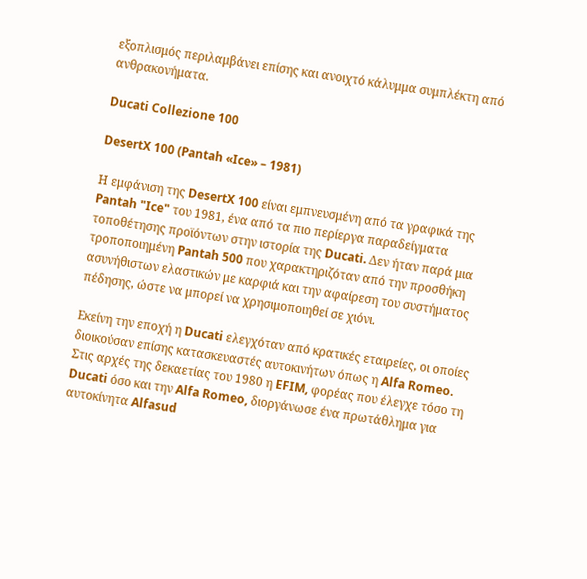εξοπλισμός περιλαμβάνει επίσης και ανοιχτό κάλυμμα συμπλέκτη από ανθρακονήματα.

Ducati Collezione 100

DesertX 100 (Pantah «Ice» – 1981)

Η εμφάνιση της DesertX 100 είναι εμπνευσμένη από τα γραφικά της Pantah "Ice" του 1981, ένα από τα πιο περίεργα παραδείγματα τοποθέτησης προϊόντων στην ιστορία της Ducati. Δεν ήταν παρά μια τροποποιημένη Pantah 500 που χαρακτηριζόταν από την προσθήκη ασυνήθιστων ελαστικών με καρφιά και την αφαίρεση του συστήματος πέδησης, ώστε να μπορεί να χρησιμοποιηθεί σε χιόνι.

Εκείνη την εποχή η Ducati ελεγχόταν από κρατικές εταιρείες, οι οποίες διοικούσαν επίσης κατασκευαστές αυτοκινήτων όπως η Alfa Romeo. Στις αρχές της δεκαετίας του 1980 η EFIM, φορέας που έλεγχε τόσο τη Ducati όσο και την Alfa Romeo, διοργάνωσε ένα πρωτάθλημα για αυτοκίνητα Alfasud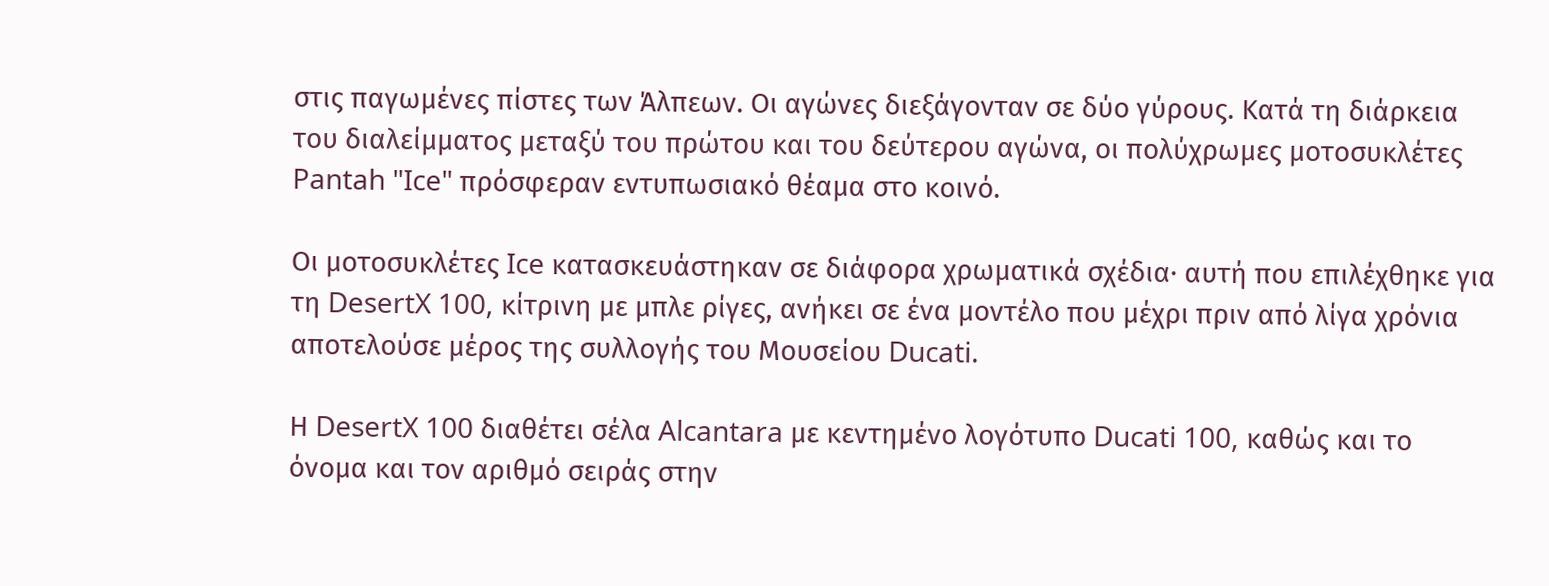στις παγωμένες πίστες των Άλπεων. Οι αγώνες διεξάγονταν σε δύο γύρους. Κατά τη διάρκεια του διαλείμματος μεταξύ του πρώτου και του δεύτερου αγώνα, οι πολύχρωμες μοτοσυκλέτες Pantah "Ice" πρόσφεραν εντυπωσιακό θέαμα στο κοινό.

Οι μοτοσυκλέτες Ice κατασκευάστηκαν σε διάφορα χρωματικά σχέδια· αυτή που επιλέχθηκε για τη DesertX 100, κίτρινη με μπλε ρίγες, ανήκει σε ένα μοντέλο που μέχρι πριν από λίγα χρόνια αποτελούσε μέρος της συλλογής του Μουσείου Ducati.

Η DesertX 100 διαθέτει σέλα Alcantara με κεντημένο λογότυπο Ducati 100, καθώς και το όνομα και τον αριθμό σειράς στην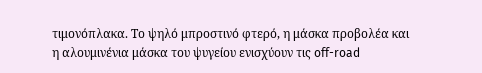τιμονόπλακα. Το ψηλό μπροστινό φτερό, η μάσκα προβολέα και η αλουμινένια μάσκα του ψυγείου ενισχύουν τις off-road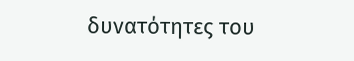δυνατότητες του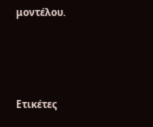μοντέλου.



Ετικέτες